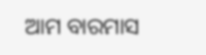ଆମ ବାରମାସ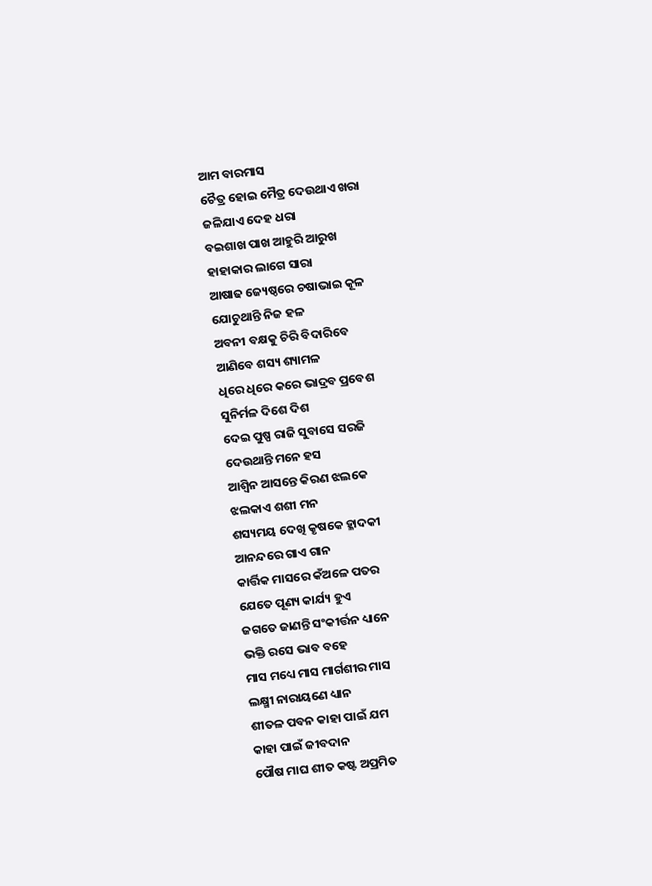ଆମ ବାରମାସ
ଚୈତ୍ର ହୋଇ ମୈତ୍ର ଦେଉଥାଏ ଖରା
ଜଳିଯାଏ ଦେହ ଧରା
ବଇଶାଖ ପାଖ ଆହୁରି ଆରୁଖ
ହାହାକାର ଲାଗେ ସାରା
ଆଷାଢ ଜ୍ୟେଷ୍ଠରେ ଚଷାଭାଇ କୂଳ
ଯୋଚୁଥାନ୍ତି ନିଜ ହଳ
ଅବନୀ ବକ୍ଷକୁ ଚିରି ବିଦାରିବେ
ଆଣିବେ ଶସ୍ୟ ଶ୍ୟାମଳ
ଧିରେ ଧିରେ କରେ ଭାଦ୍ରବ ପ୍ରବେଶ
ସୁନିର୍ମଳ ଦିଶେ ଦିଶ
ଦେଇ ପୁଷ୍ପ ରାଜି ସୁବାସେ ସରଜି
ଦେଉଥାନ୍ତି ମନେ ହସ
ଆଶ୍ଵିନ ଆସନ୍ତେ କିରଣ ଝଲକେ
ଝଲକାଏ ଶଶୀ ମନ
ଶସ୍ୟମୟ ଦେଖି କୃଷକେ ହ୍ଳାଦକୀ
ଆନନ୍ଦରେ ଗାଏ ଗାନ
କାର୍ତ୍ତିକ ମାସରେ କଁଅଳେ ପତର
ଯେତେ ପୂଣ୍ୟ କାର୍ଯ୍ୟ ହୁଏ
ଜଗତେ ଜାଣନ୍ତି ସଂକୀର୍ତ୍ତନ ଧ୍ୟାନେ
ଭକ୍ତି ରସେ ଭାବ ବହେ
ମାସ ମଧ୍ୟେ ମାସ ମାର୍ଗଶୀର ମାସ
ଲକ୍ଷ୍ମୀ ନାରାୟଣେ ଧ୍ୟାନ
ଶୀତଳ ପବନ କାହା ପାଇଁ ଯମ
କାହା ପାଇଁ ଜୀବଦାନ
ପୌଷ ମାଘ ଶୀତ କଷ୍ଟ ଅପ୍ରମିତ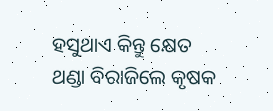ହସୁଥାଏ କିନ୍ତୁ କ୍ଷେତ
ଥଣ୍ଡା ବିରାଜିଲେ କୃଷକ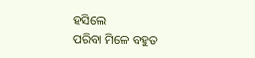ହସିଲେ
ପରିବା ମିଳେ ବହୁତ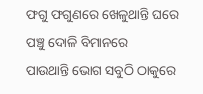ଫଗୁ ଫଗୁଣରେ ଖେଳୁଥାନ୍ତି ଘରେ
ପଞ୍ଚୁ ଦୋଳି ବିମାନରେ
ପାଉଥାନ୍ତି ଭୋଗ ସବୁଠି ଠାକୁରେ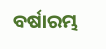ବର୍ଷାରମ୍ଭ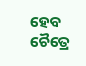ହେବ ଚୈତ୍ରେ